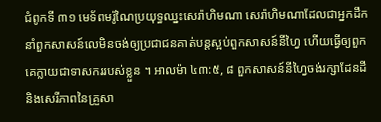ជំពូកទី ៣១ មេទ័ពមរ៉ូណៃប្រយុទ្ធឈ្នះសេរ៉ាហិមណា សេរ៉ាហិមណាដែលជាអ្នកដឹកនាំពួកសាសន៍លេមិនចង់ឲ្យប្រជាជនគាត់បន្តស្អប់ពួកសាសន៍នីហ្វៃ ហើយធ្វើឲ្យពួកគេក្លាយជាទាសកររបស់ខ្លួន ។ អាលម៉ា ៤៣:៥, ៨ ពួកសាសន៍នីហ្វៃចង់រក្សាដែនដី និងសេរីភាពនៃគ្រួសា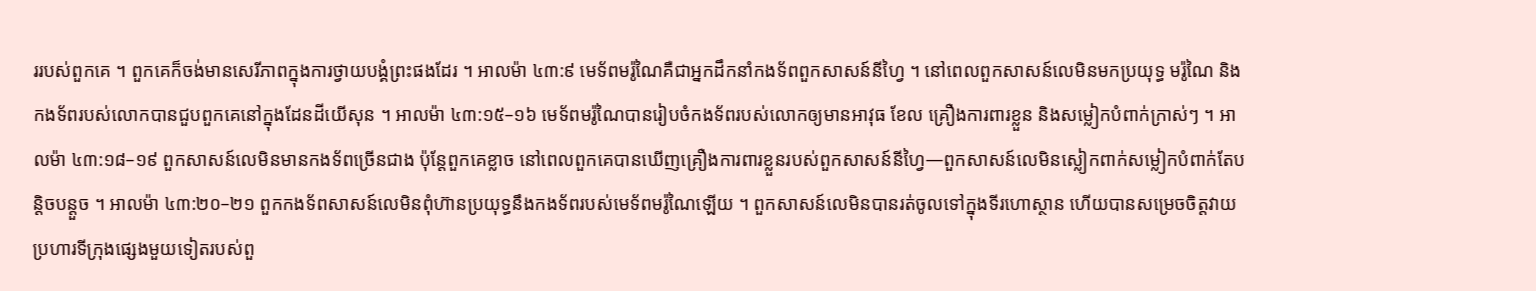ររបស់ពួកគេ ។ ពួកគេក៏ចង់មានសេរីភាពក្នុងការថ្វាយបង្គំព្រះផងដែរ ។ អាលម៉ា ៤៣:៩ មេទ័ពមរ៉ូណៃគឺជាអ្នកដឹកនាំកងទ័ពពួកសាសន៍នីហ្វៃ ។ នៅពេលពួកសាសន៍លេមិនមកប្រយុទ្ធ មរ៉ូណៃ និងកងទ័ពរបស់លោកបានជួបពួកគេនៅក្នុងដែនដីយើសុន ។ អាលម៉ា ៤៣:១៥–១៦ មេទ័ពមរ៉ូណៃបានរៀបចំកងទ័ពរបស់លោកឲ្យមានអាវុធ ខែល គ្រឿងការពារខ្លួន និងសម្លៀកបំពាក់ក្រាស់ៗ ។ អាលម៉ា ៤៣:១៨–១៩ ពួកសាសន៍លេមិនមានកងទ័ពច្រើនជាង ប៉ុន្តែពួកគេខ្លាច នៅពេលពួកគេបានឃើញគ្រឿងការពារខ្លួនរបស់ពួកសាសន៍នីហ្វៃ—ពួកសាសន៍លេមិនស្លៀកពាក់សម្លៀកបំពាក់តែបន្តិចបន្តួច ។ អាលម៉ា ៤៣:២០–២១ ពួកកងទ័ពសាសន៍លេមិនពុំហ៊ានប្រយុទ្ធនឹងកងទ័ពរបស់មេទ័ពមរ៉ូណៃឡើយ ។ ពួកសាសន៍លេមិនបានរត់ចូលទៅក្នុងទីរហោស្ថាន ហើយបានសម្រេចចិត្តវាយប្រហារទីក្រុងផ្សេងមួយទៀតរបស់ពួ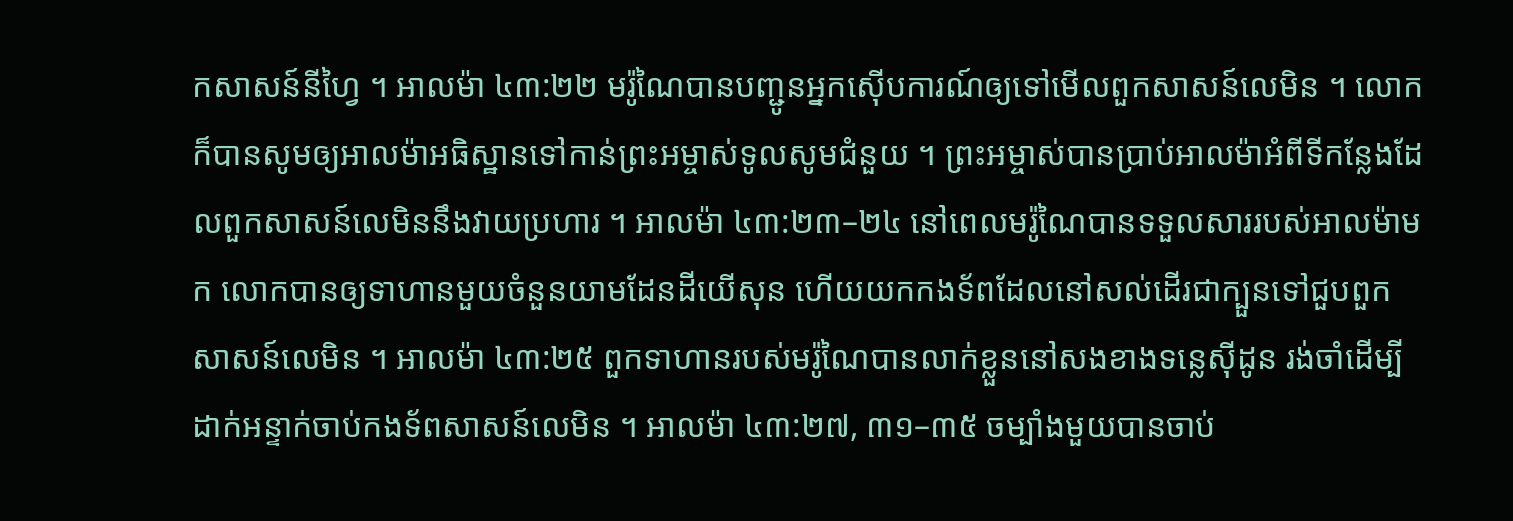កសាសន៍នីហ្វៃ ។ អាលម៉ា ៤៣:២២ មរ៉ូណៃបានបញ្ជូនអ្នកស៊ើបការណ៍ឲ្យទៅមើលពួកសាសន៍លេមិន ។ លោកក៏បានសូមឲ្យអាលម៉ាអធិស្ឋានទៅកាន់ព្រះអម្ចាស់ទូលសូមជំនួយ ។ ព្រះអម្ចាស់បានប្រាប់អាលម៉ាអំពីទីកន្លែងដែលពួកសាសន៍លេមិននឹងវាយប្រហារ ។ អាលម៉ា ៤៣:២៣–២៤ នៅពេលមរ៉ូណៃបានទទួលសាររបស់អាលម៉ាមក លោកបានឲ្យទាហានមួយចំនួនយាមដែនដីយើសុន ហើយយកកងទ័ពដែលនៅសល់ដើរជាក្បួនទៅជួបពួកសាសន៍លេមិន ។ អាលម៉ា ៤៣:២៥ ពួកទាហានរបស់មរ៉ូណៃបានលាក់ខ្លួននៅសងខាងទន្លេស៊ីដូន រង់ចាំដើម្បីដាក់អន្ទាក់ចាប់កងទ័ពសាសន៍លេមិន ។ អាលម៉ា ៤៣:២៧, ៣១–៣៥ ចម្បាំងមួយបានចាប់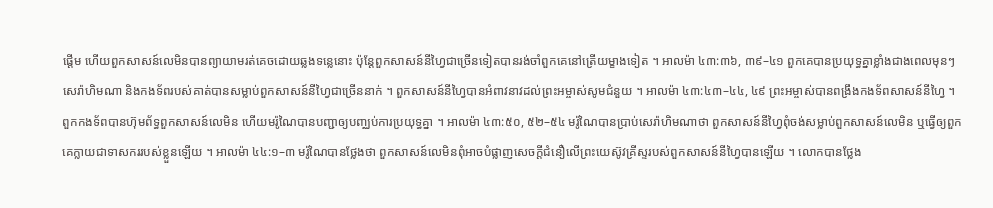ផ្តើម ហើយពួកសាសន៍លេមិនបានព្យាយាមរត់គេចដោយឆ្លងទន្លេនោះ ប៉ុន្តែពួកសាសន៍នីហ្វៃជាច្រើនទៀតបានរង់ចាំពួកគេនៅត្រើយម្ខាងទៀត ។ អាលម៉ា ៤៣:៣៦, ៣៩–៤១ ពួកគេបានប្រយុទ្ធគ្នាខ្លាំងជាងពេលមុនៗ សេរ៉ាហិមណា និងកងទ័ពរបស់គាត់បានសម្លាប់ពួកសាសន៍នីហ្វៃជាច្រើននាក់ ។ ពួកសាសន៍នីហ្វៃបានអំពាវនាវដល់ព្រះអម្ចាស់សូមជំនួយ ។ អាលម៉ា ៤៣:៤៣–៤៤, ៤៩ ព្រះអម្ចាស់បានពង្រឹងកងទ័ពសាសន៍នីហ្វៃ ។ ពួកកងទ័ពបានហ៊ុមព័ទ្ធពួកសាសន៍លេមិន ហើយមរ៉ូណៃបានបញ្ជាឲ្យបញ្ឈប់ការប្រយុទ្ធគ្នា ។ អាលម៉ា ៤៣:៥០, ៥២–៥៤ មរ៉ូណៃបានប្រាប់សេរ៉ាហិមណាថា ពួកសាសន៍នីហ្វៃពុំចង់សម្លាប់ពួកសាសន៍លេមិន ឬធ្វើឲ្យពួកគេក្លាយជាទាសកររបស់ខ្លួនឡើយ ។ អាលម៉ា ៤៤:១–៣ មរ៉ូណៃបានថ្លែងថា ពួកសាសន៍លេមិនពុំអាចបំផ្លាញសេចក្តីជំនឿលើព្រះយេស៊ូវគ្រីស្ទរបស់ពួកសាសន៍នីហ្វៃបានឡើយ ។ លោកបានថ្លែង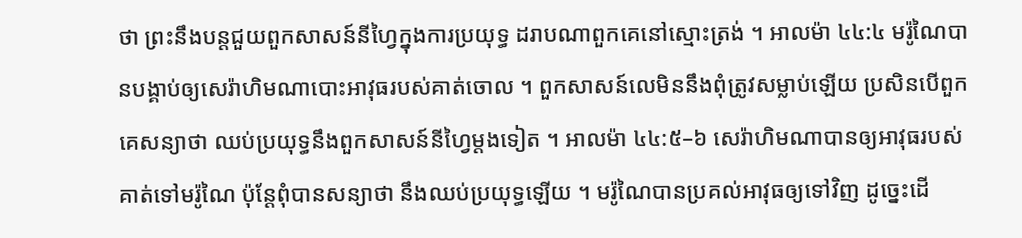ថា ព្រះនឹងបន្តជួយពួកសាសន៍នីហ្វៃក្នុងការប្រយុទ្ធ ដរាបណាពួកគេនៅស្មោះត្រង់ ។ អាលម៉ា ៤៤:៤ មរ៉ូណៃបានបង្គាប់ឲ្យសេរ៉ាហិមណាបោះអាវុធរបស់គាត់ចោល ។ ពួកសាសន៍លេមិននឹងពុំត្រូវសម្លាប់ឡើយ ប្រសិនបើពួកគេសន្យាថា ឈប់ប្រយុទ្ធនឹងពួកសាសន៍នីហ្វៃម្តងទៀត ។ អាលម៉ា ៤៤:៥–៦ សេរ៉ាហិមណាបានឲ្យអាវុធរបស់គាត់ទៅមរ៉ូណៃ ប៉ុន្តែពុំបានសន្យាថា នឹងឈប់ប្រយុទ្ធឡើយ ។ មរ៉ូណៃបានប្រគល់អាវុធឲ្យទៅវិញ ដូច្នេះដើ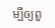ម្បីឲ្យពួ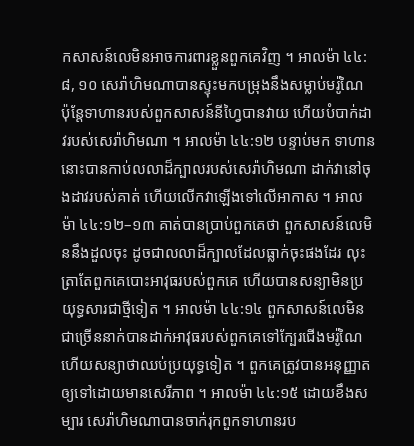កសាសន៍លេមិនអាចការពារខ្លួនពួកគេវិញ ។ អាលម៉ា ៤៤:៨, ១០ សេរ៉ាហិមណាបានស្ទុះមកបម្រុងនឹងសម្លាប់មរ៉ូណៃ ប៉ុន្តែទាហានរបស់ពួកសាសន៍នីហ្វៃបានវាយ ហើយបំបាក់ដាវរបស់សេរ៉ាហិមណា ។ អាលម៉ា ៤៤:១២ បន្ទាប់មក ទាហាននោះបានកាប់លលាដ៏ក្បាលរបស់សេរ៉ាហិមណា ដាក់វានៅចុងដាវរបស់គាត់ ហើយលើកវាឡើងទៅលើអាកាស ។ អាលម៉ា ៤៤:១២–១៣ គាត់បានប្រាប់ពួកគេថា ពួកសាសន៍លេមិននឹងដួលចុះ ដូចជាលលាដ៏ក្បាលដែលធ្លាក់ចុះផងដែរ លុះត្រាតែពួកគេបោះអាវុធរបស់ពួកគេ ហើយបានសន្យាមិនប្រយុទ្ធសារជាថ្មីទៀត ។ អាលម៉ា ៤៤:១៤ ពួកសាសន៍លេមិនជាច្រើននាក់បានដាក់អាវុធរបស់ពួកគេទៅក្បែរជើងមរ៉ូណៃ ហើយសន្យាថាឈប់ប្រយុទ្ធទៀត ។ ពួកគេត្រូវបានអនុញ្ញាតឲ្យទៅដោយមានសេរីភាព ។ អាលម៉ា ៤៤:១៥ ដោយខឹងសម្បារ សេរ៉ាហិមណាបានចាក់រុកពួកទាហានរប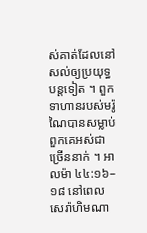ស់គាត់ដែលនៅសល់ឲ្យប្រយុទ្ធបន្តទៀត ។ ពួកទាហានរបស់មរ៉ូណៃបានសម្លាប់ពួកគេអស់ជាច្រើននាក់ ។ អាលម៉ា ៤៤:១៦–១៨ នៅពេលសេរ៉ាហិមណា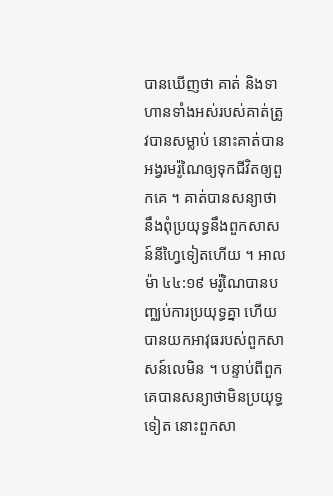បានឃើញថា គាត់ និងទាហានទាំងអស់របស់គាត់ត្រូវបានសម្លាប់ នោះគាត់បានអង្វរមរ៉ូណៃឲ្យទុកជីវិតឲ្យពួកគេ ។ គាត់បានសន្យាថា នឹងពុំប្រយុទ្ធនឹងពួកសាសន៍នីហ្វៃទៀតហើយ ។ អាលម៉ា ៤៤:១៩ មរ៉ូណៃបានបញ្ឈប់ការប្រយុទ្ធគ្នា ហើយបានយកអាវុធរបស់ពួកសាសន៍លេមិន ។ បន្ទាប់ពីពួកគេបានសន្យាថាមិនប្រយុទ្ធទៀត នោះពួកសា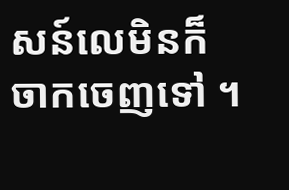សន៍លេមិនក៏ចាកចេញទៅ ។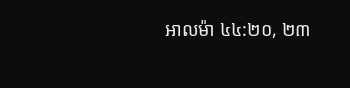អាលម៉ា ៤៤:២០, ២៣